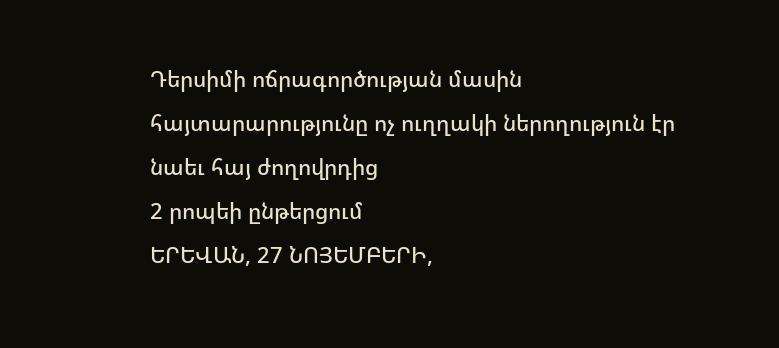Դերսիմի ոճրագործության մասին հայտարարությունը ոչ ուղղակի ներողություն էր նաեւ հայ ժողովրդից
2 րոպեի ընթերցում
ԵՐԵՎԱՆ, 27 ՆՈՅԵՄԲԵՐԻ,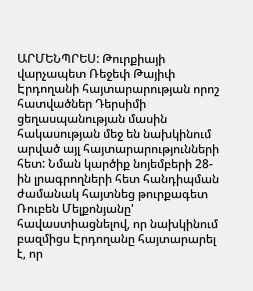ԱՐՄԵՆՊՐԵՍ: Թուրքիայի վարչապետ Ռեջեփ Թայիփ Էրդողանի հայտարարության որոշ հատվածներ Դերսիմի ցեղասպանության մասին հակասության մեջ են նախկինում արված այլ հայտարարությունների հետ: Նման կարծիք նոյեմբերի 28-ին լրագրողների հետ հանդիպման ժամանակ հայտնեց թուրքագետ Ռուբեն Մելքոնյանը' հավաստիացնելով, որ նախկինում բազմիցս Էրդողանը հայտարարել է, որ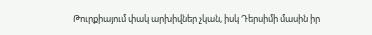Թուրքիայում փակ արխիվներ չկան, իսկ Դերսիմի մասին իր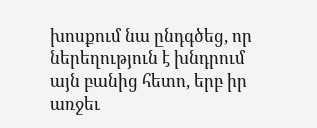խոսքում նա ընդգծեց, որ ներեղություն է խնդրում այն բանից հետո, երբ իր առջեւ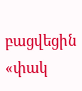բացվեցին «փակ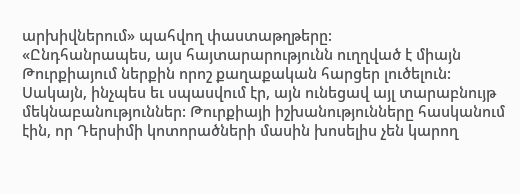արխիվներում» պահվող փաստաթղթերը:
«Ընդհանրապես, այս հայտարարությունն ուղղված է միայն Թուրքիայում ներքին որոշ քաղաքական հարցեր լուծելուն: Սակայն, ինչպես եւ սպասվում էր, այն ունեցավ այլ տարաբնույթ մեկնաբանություններ: Թուրքիայի իշխանությունները հասկանում էին, որ Դերսիմի կոտորածների մասին խոսելիս չեն կարող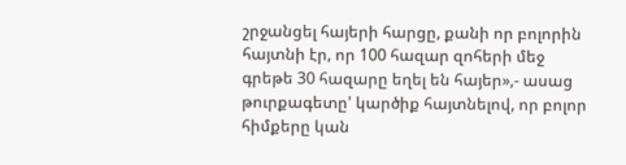շրջանցել հայերի հարցը, քանի որ բոլորին հայտնի էր, որ 100 հազար զոհերի մեջ գրեթե 30 հազարը եղել են հայեր»,- ասաց թուրքագետը' կարծիք հայտնելով, որ բոլոր հիմքերը կան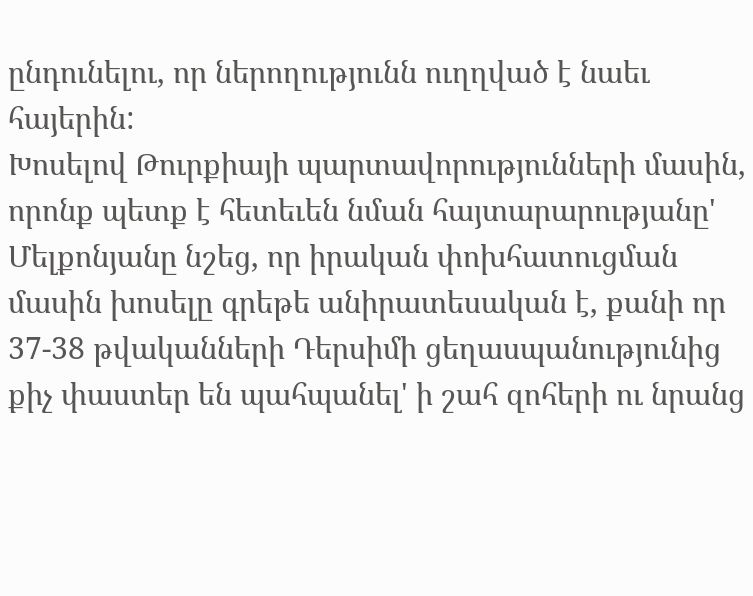ընդունելու, որ ներողությունն ուղղված է նաեւ հայերին:
Խոսելով Թուրքիայի պարտավորությունների մասին, որոնք պետք է հետեւեն նման հայտարարությանը' Մելքոնյանը նշեց, որ իրական փոխհատուցման մասին խոսելը գրեթե անիրատեսական է, քանի որ 37-38 թվականների Դերսիմի ցեղասպանությունից քիչ փաստեր են պահպանել' ի շահ զոհերի ու նրանց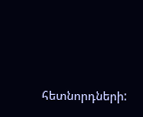հետնորդների: